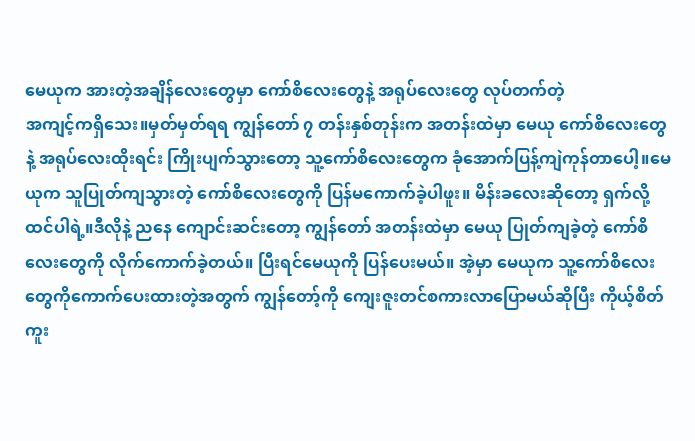မေယုက အားတဲ့အချိန်လေးတွေမှာ ကော်စိလေးတွေနဲ့ အရုပ်လေးတွေ လုပ်တက်တဲ့
အကျင့်ကရှိသေး။မှတ်မှတ်ရရ ကျွန်တော် ၇ တန်းနှစ်တုန်းက အတန်းထဲမှာ မေယု ကော်စိလေးတွေနဲ့ အရုပ်လေးထိုးရင်း ကြိုးပျက်သွားတော့ သူ့ကော်စိလေးတွေက ခုံအောက်ပြန့်ကျဲကုန်တာပေါ့။မေယုက သူပြုတ်ကျသွားတဲ့ ကော်စိလေးတွေကို ပြန်မကောက်ခဲ့ပါဖူး။ မိန်းခလေးဆိုတော့ ရှက်လို့ထင်ပါရဲ့။ဒီလိုနဲ့ ညနေ ကျောင်းဆင်းတော့ ကျွန်တော် အတန်းထဲမှာ မေယု ပြုတ်ကျခဲ့တဲ့ ကော်စိလေးတွေကို လိုက်ကောက်ခဲ့တယ်။ ပြီးရင်မေယုကို ပြန်ပေးမယ်။ အဲ့မှာ မေယုက သူ့ကော်စိလေးတွေကိုကောက်ပေးထားတဲ့အတွက် ကျွန်တော့်ကို ကျေးဇူးတင်စကားလာပြောမယ်ဆိုပြီး ကိုယ့်စိတ်ကူး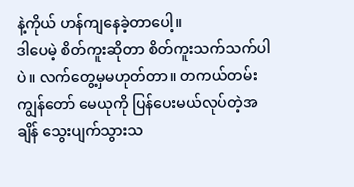နဲ့ကိုယ် ဟန်ကျနေခဲ့တာပေါ့။
ဒါပေမဲ့ စိတ်ကူးဆိုတာ စိတ်ကူးသက်သက်ပါပဲ။ လက်တွေ့မှမဟုတ်တာ။ တကယ်တမ်း ကျွန်တော် မေယုကို ပြန်ပေးမယ်လုပ်တဲ့အချိန် သွေးပျက်သွားသ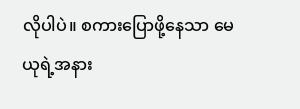လိုပါပဲ။ စကားပြောဖို့နေသာ မေယုရဲ့အနား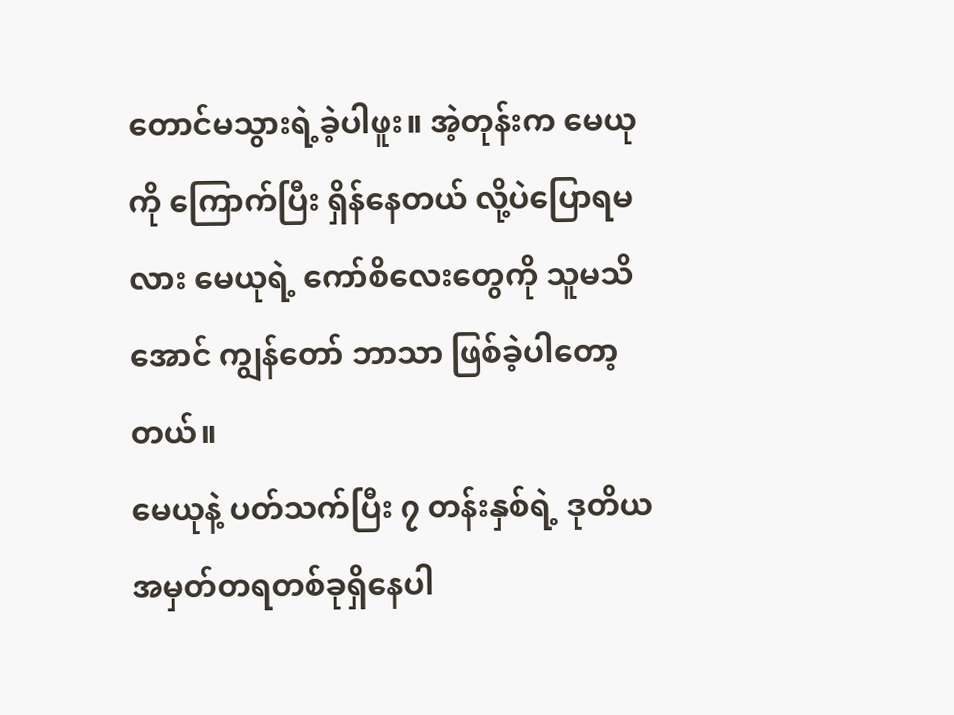တောင်မသွားရဲ့ခဲ့ပါဖူး။ အဲ့တုန်းက မေယုကို ကြောက်ပြီး ရှိန်နေတယ် လို့ပဲပြောရမလား မေယုရဲ့ ကော်စိလေးတွေကို သူမသိအောင် ကျွန်တော် ဘာသာ ဖြစ်ခဲ့ပါတော့တယ်။
မေယုနဲ့ ပတ်သက်ပြီး ၇ တန်းနှစ်ရဲ့ ဒုတိယ အမှတ်တရတစ်ခုရှိနေပါ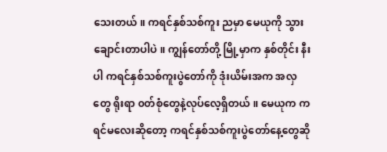သေးတယ်။ ကရင်နှစ်သစ်ကူး ညမှာ မေယုကို သွားချောင်းတာပါပဲ။ ကျွန်တော်တို့ မြို့မှာက နှစ်တိုင်း နီးပါ ကရင်နှစ်သစ်ကူးပွဲတော်ကို ဒုံးယိမ်းအက အလှတွေ ရိုးရာ ၀တ်စုံတွေနဲ့လုပ်လေ့ရှိတယ်။ မေယုက ကရင်မလေးဆိုတော့ ကရင်နှစ်သစ်ကူးပွဲတော်နေ့တွေဆို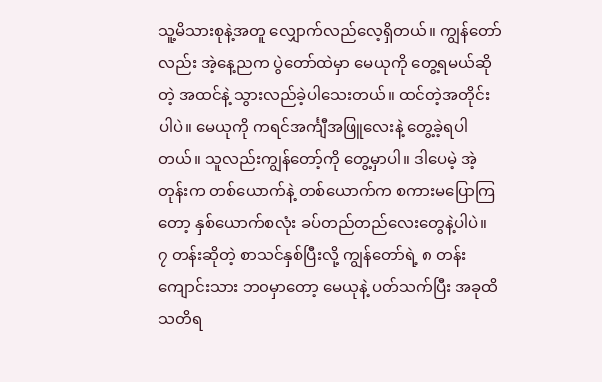သူ့မိသားစုနဲ့အတူ လျှောက်လည်လေ့ရှိတယ်။ ကျွန်တော်လည်း အဲ့နေ့ညက ပွဲတော်ထဲမှာ မေယုကို တွေ့ရမယ်ဆိုတဲ့ အထင်နဲ့ သွားလည်ခဲ့ပါသေးတယ်။ ထင်တဲ့အတိုင်းပါပဲ။ မေယုကို ကရင်အင်္ကျီအဖြူလေးနဲ့ တွေ့ခဲ့ရပါတယ်။ သူလည်းကျွန်တော့်ကို တွေ့မှာပါ။ ဒါပေမဲ့ အဲ့တုန်းက တစ်ယောက်နဲ့ တစ်ယောက်က စကားမပြောကြတော့ နှစ်ယောက်စလုံး ခပ်တည်တည်လေးတွေနဲ့ပါပဲ။
၇ တန်းဆိုတဲ့ စာသင်နှစ်ပြီးလို့ ကျွန်တော်ရဲ့ ၈ တန်းကျောင်းသား ဘ၀မှာတော့ မေယုနဲ့ ပတ်သက်ပြီး အခုထိ သတိရ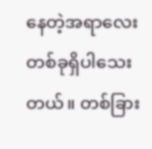နေတဲ့အရာလေးတစ်ခုရှိပါသေးတယ်။ တစ်ခြား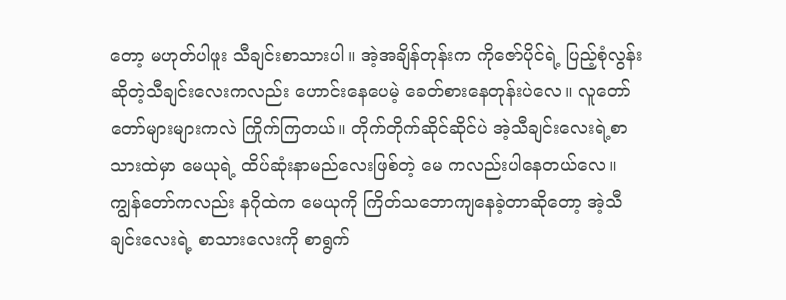တော့ မဟုတ်ပါဖူး သီချင်းစာသားပါ။ အဲ့အချိန်တုန်းက ကိုဇော်ပိုင်ရဲ့ ပြည့်စုံလွန်း ဆိုတဲ့သီချင်းလေးကလည်း ဟောင်းနေပေမဲ့ ခေတ်စားနေတုန်းပဲလေ။ လူတော်တော်များများကလဲ ကြိုက်ကြတယ်။ တိုက်တိုက်ဆိုင်ဆိုင်ပဲ အဲ့သီချင်းလေးရဲ့စာသားထဲမှာ မေယုရဲ့ ထိပ်ဆုံးနာမည်လေးဖြစ်တဲ့ မေ ကလည်းပါနေတယ်လေ။ ကျွန်တော်ကလည်း နဂိုထဲက မေယုကို ကြိတ်သဘောကျနေခဲ့တာဆိုတော့ အဲ့သီချင်းလေးရဲ့ စာသားလေးကို စာရွက်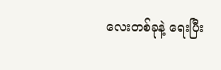လေးတစ်ခုနဲ့ ရေးပြီး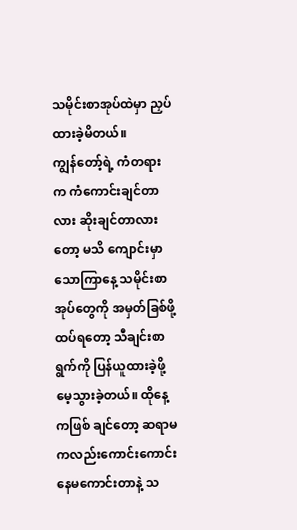သမိုင်းစာအုပ်ထဲမှာ ညှပ်ထားခဲ့မိတယ်။
ကျွန်တော့်ရဲ့ ကံတရားက ကံကောင်းချင်တာလား ဆိုးချင်တာလားတော့ မသိ ကျောင်းမှာ သောကြာနေ့ သမိုင်းစာအုပ်တွေကို အမှတ်ခြစ်ဖို့ ထပ်ရတော့ သီချင်းစာရွက်ကို ပြန်ယူထားခဲ့ဖို့ မေ့သွားခဲ့တယ်။ ထိုနေ့ ကဖြစ် ချင်တော့ ဆရာမကလည်းကောင်းကောင်းနေမကောင်းတာနဲ့ သ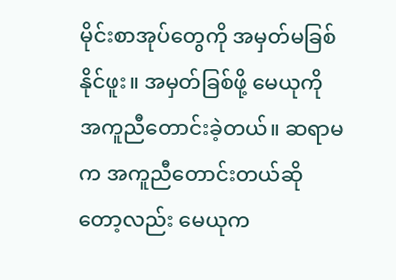မိုင်းစာအုပ်တွေကို အမှတ်မခြစ်နိုင်ဖူး။ အမှတ်ခြစ်ဖို့ မေယုကို အကူညီတောင်းခဲ့တယ်။ ဆရာမက အကူညီတောင်းတယ်ဆိုတော့လည်း မေယုက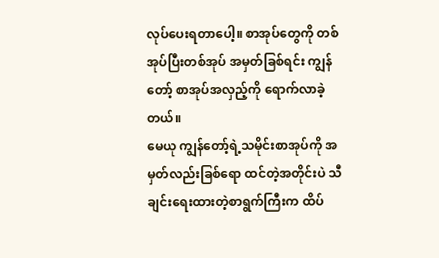လုပ်ပေးရတာပေါ့။ စာအုပ်တွေကို တစ်အုပ်ပြီးတစ်အုပ် အမှတ်ခြစ်ရင်း ကျွန်တော့် စာအုပ်အလှည့်ကို ရောက်လာခဲ့တယ်။
မေယု ကျွန်တော့်ရဲ့သမိုင်းစာအုပ်ကို အမှတ်လည်းခြစ်ရော ထင်တဲ့အတိုင်းပဲ သီချင်းရေးထားတဲ့စာရွက်ကြီးက ထိပ်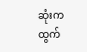ဆုံးကထွက်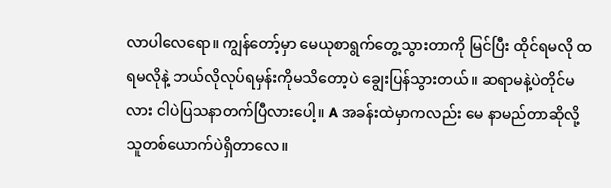လာပါလေရော။ ကျွန်တော့်မှာ မေယုစာရွက်တွေ့သွားတာကို မြင်ပြီး ထိုင်ရမလို ထရမလိုနဲ့ ဘယ်လိုလုပ်ရမှန်းကိုမသိတော့ပဲ ချွေးပြန်သွားတယ်။ ဆရာမနဲ့ပဲတိုင်မလား ငါပဲပြသနာတက်ပြီလားပေါ့။ A အခန်းထဲမှာကလည်း မေ နာမည်တာဆိုလို့ သူတစ်ယောက်ပဲရှိတာလေ။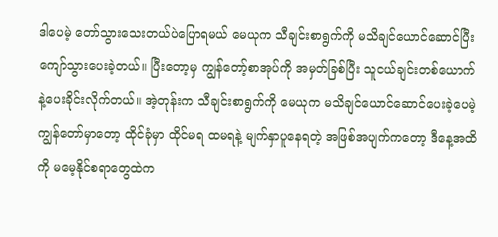ဒါပေမဲ့ တော်သွားသေးတယ်ပဲပြောရမယ် မေယုက သီချင်းစာရွက်ကို မသိချင်ယောင်ဆောင်ပြီး ကျော်သွားပေးခဲ့တယ်။ ပြီးတော့မှ ကျွန်တော့်စာအုပ်ကို အမှတ်ခြစ်ပြီး သူငယ်ချင်းတစ်ယောက်နဲ့ပေးခိုင်းလိုက်တယ်။ အဲ့တုန်းက သီချင်းစာရွက်ကို မေယုက မသိချင်ယောင်ဆောင်ပေးခဲ့ပေမဲ့ ကျွန်တော်မှာတော့ ထိုင်ခုံမှာ ထိုင်မရ ထမရနဲ့ မျက်နှာပူနေရတဲ့ အဖြစ်အပျက်ကတော့ ဒီနေ့အထိကို မမေ့နိုင်စရာတွေထဲက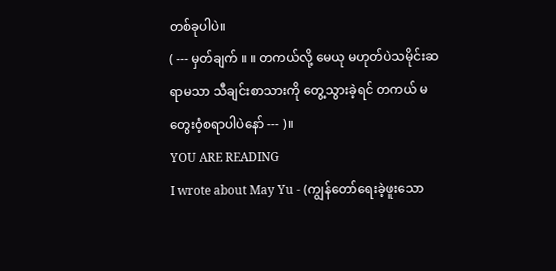တစ်ခုပါပဲ။
( --- မှတ်ချက် ။ ။ တကယ်လို့ မေယု မဟုတ်ပဲသမိုင်းဆရာမသာ သီချင်းစာသားကို တွေ့သွားခဲ့ရင် တကယ် မတွေး၀ံ့စရာပါပဲနော် --- )။
YOU ARE READING
I wrote about May Yu - (ကျွန်တော်ရေးခဲ့ဖူးသော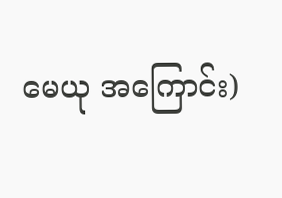မေယု အကြောင်း)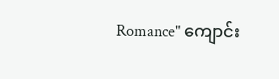Romance" ကျောင်း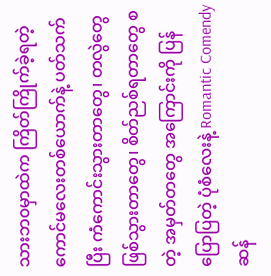သားဘ၀မှာထဲက ကြိတ်ကြိုက်ခဲ့ရတဲ့ ကောင်မလေးတစ်ယောက်နဲ့ ပတ်သက်ပြီး ကံကောင်းသွားတာတွေ၊ တလွဲတွေဖြစ်သွားတာတွေ၊ စိတ်ညစ်ရတာတွေ စတဲ့ အမှတ်တတွေ အကြောင်းကို ပြန်ပြောပြတဲ့ ပုံစံလေးနဲ့ Romantic Comendy ဆန်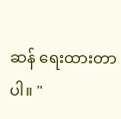ဆန် ရေးထားတာပါ။ "